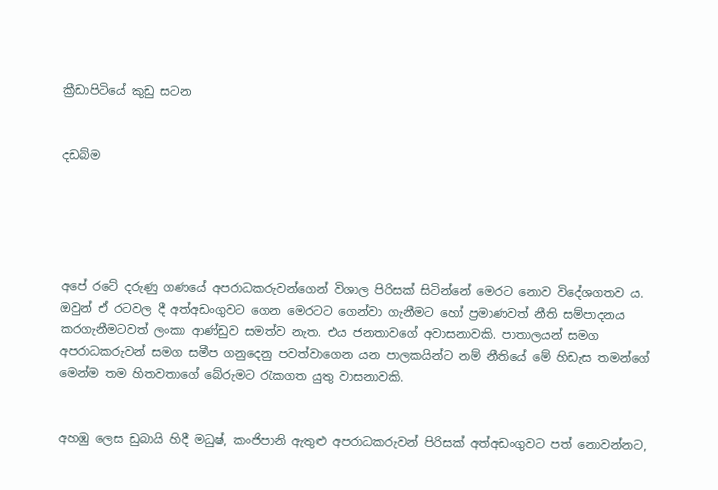ක්‍රීඩාපිටියේ කුඩු සටන


දඩබ්ම





අපේ රටේ දරුණු ගණයේ අපරාධකරුවන්ගෙන් විශාල පිරිසක් සිටින්නේ මෙරට නොව විදේශගතව ය. ඔවුන් ඒ රටවල දී අත්අඩංගුවට ගෙන මෙරටට ගෙන්වා ගැනීමට හෝ ප්‍රමාණවත් නීති සම්පාදනය කරගැනීමටවත් ලංකා ආණ්ඩුව සමත්ව නැත. එය ජනතාවගේ අවාසනාවකි. පාතාලයන් සමග අපරාධකරුවන් සමග සමීප ගනුදෙනු පවත්වාගෙන යන පාලකයින්ට නම් නීතියේ මේ හිඩැස තමන්ගේ මෙන්ම තම හිතවතාගේ බේරුමට රැකගත යුතු වාසනාවකි.


අහඹු ලෙස ඩුබායි හිදී මධුෂ්, කංජිපානි ඇතුළු අපරාධකරුවන් පිරිසක් අත්අඩංගුවට පත් නොවන්නට,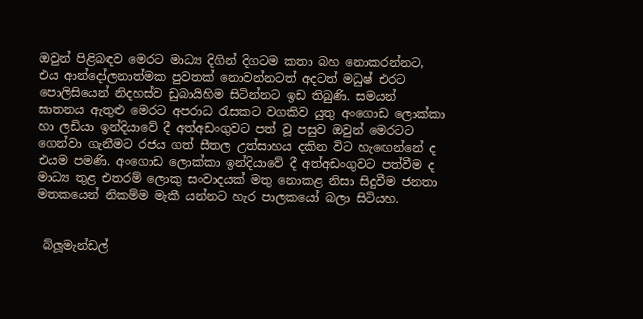ඔවුන් පිළිබඳව මෙරට මාධ්‍ය දිගින් දිගටම කතා බහ නොකරන්නට, එය ආන්දෝලනාත්මක පුවතක් නොවන්නටත් අදටත් මධුෂ් එරට පොලිසියෙන් නිදහස්ව ඩුබායිහිම සිටින්නට ඉඩ තිබුණි. සමයන් ඝාතනය ඇතුළු මෙරට අපරාධ රැසකට වගකිව යුතු අංගොඩ ලොක්කා හා ලඩියා ඉන්දියාවේ දී අත්අඩංගුවට පත් වූ පසුව ඔවුන් මෙරටට ගෙන්වා ගැනීමට රජය ගත් සීතල උත්සාහය දකින විට හැඟෙන්නේ ද එයම පමණි. අංගොඩ ලොක්කා ඉන්දියාවේ දී අත්අඩංගුවට පත්වීම ද මාධ්‍ය තුළ එතරම් ලොකු සංවාදයක් මතු නොකළ නිසා සිදුවීම ජනතා මතකයෙන් නිකම්ම මැකී යන්නට හැර පාලකයෝ බලා සිටියහ.


 බ්ලූමැන්ඩල්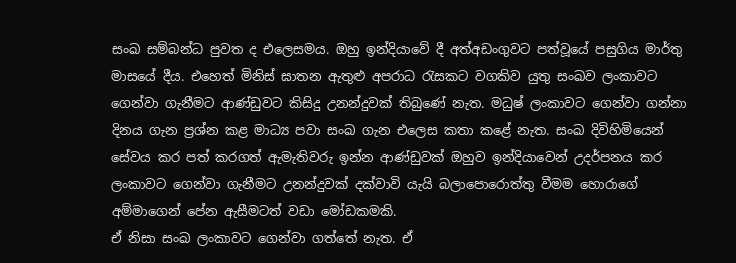සංඛ සම්බන්ධ පුවත ද එලෙසමය. ඔහු ඉන්දියාවේ දී අත්අඩංගුවට පත්වූයේ පසුගිය මාර්තු මාසයේ දීය. එහෙත් මිනිස් ඝාතන ඇතුළු අපරාධ රැසකට වගකිව යුතු සංඛව ලංකාවට ගෙන්වා ගැනීමට ආණ්ඩුවට කිසිදු උනන්දුවක් තිබුණේ නැත. මධුෂ් ලංකාවට ගෙන්වා ගන්නා දිනය ගැන ප්‍රශ්න කළ මාධ්‍ය පවා සංඛ ගැන එලෙස කතා කළේ නැත. සංඛ දිවිහිමියෙන් සේවය කර පත් කරගත් ඇමැතිවරු ඉන්න ආණ්ඩුවක් ඔහුව ඉන්දියාවෙන් උදර්පනය කර ලංකාවට ගෙන්වා ගැනීමට උනන්දුවක් දක්වාවි යැයි බලාපොරොත්තු වීමම හොරාගේ අම්මාගෙන් පේන ඇසීමටත් වඩා මෝඩකමකි.
ඒ නිසා සංඛ ලංකාවට ගෙන්වා ගත්තේ නැත. ඒ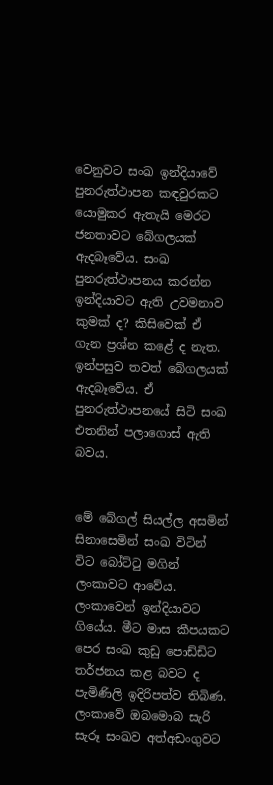වෙනුවට සංඛ ඉන්දියාවේ පුනරුත්ථාපන කඳවුරකට යොමුකර ඇතැයි මෙරට ජනතාවට බේගලයක් ඇදබෑවේය. සංඛ පුනරුත්ථාපනය කරන්න ඉන්දියාවට ඇති උවමනාව කුමක් ද? කිසිවෙක් ඒ ගැන ප්‍රශ්න කළේ ද නැත. ඉන්පසුව තවත් බේගලයක් ඇදබෑවේය. ඒ පුනරුත්ථාපනයේ සිටි සංඛ එතනින් පලාගොස් ඇති බවය.


මේ බේගල් සියල්ල අසමින් සිනාසෙමින් සංඛ විටින් විට බෝට්ටු මගින් ලංකාවට ආවේය. ලංකාවෙන් ඉන්දියාවට ගියේය. මීට මාස කීපයකට පෙර සංඛ කුඩු පොඩ්ඩිට තර්ජනය කළ බවට ද පැමිණිලි ඉදිරිපත්ව තිබිණ. ලංකාවේ ඔබමොබ සැරි සැරූ සංඛව අත්අඩංගුවට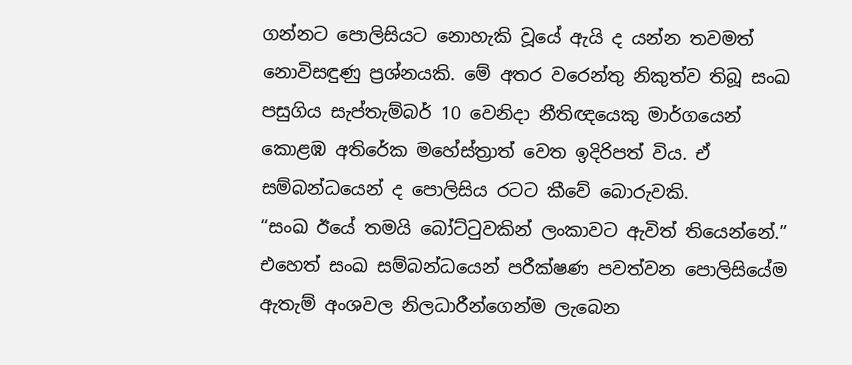ගන්නට පොලිසියට නොහැකි වූයේ ඇයි ද යන්න තවමත් නොවිසඳුණු ප්‍රශ්නයකි. මේ අතර වරෙන්තු නිකුත්ව තිබූ සංඛ පසුගිය සැප්තැම්බර් 10 වෙනිදා නීතිඥයෙකු මාර්ගයෙන් කොළඹ අතිරේක මහේස්ත්‍රාත් වෙත ඉදිරිපත් විය. ඒ සම්බන්ධයෙන් ද පොලිසිය රටට කීවේ බොරුවකි.
“සංඛ ඊයේ තමයි බෝට්ටුවකින් ලංකාවට ඇවිත් තියෙන්නේ.” එහෙත් සංඛ සම්බන්ධයෙන් පරීක්ෂණ පවත්වන පොලිසියේම ඇතැම් අංශවල නිලධාරීන්ගෙන්ම ලැබෙන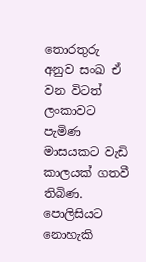තොරතුරු අනුව සංඛ ඒ වන විටත් ලංකාවට පැමිණ මාසයකට වැඩි කාලයක් ගතවී තිබිණ. පොලිසියට නොහැකි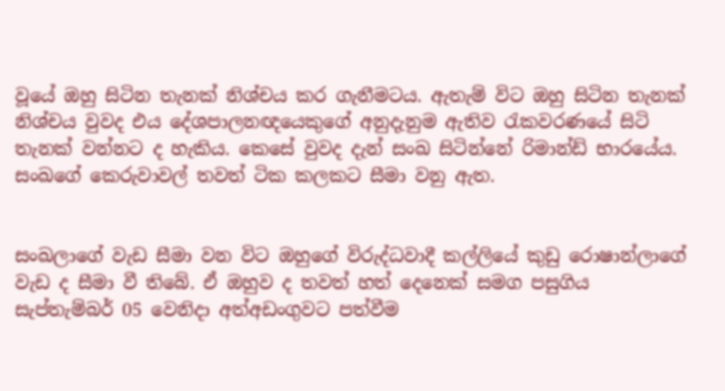වූයේ ඔහු සිටින තැනක් නිශ්චය කර ගැනීමටය. ඇතැම් විට ඔහු සිටින තැනක් නිශ්චය වුවද එය දේශපාලනඥයෙකුගේ අනුදැනුම ඇතිව රැකවරණයේ සිටි තැනක් වන්නට ද හැකිය. කෙසේ වුවද දැන් සංඛ සිටින්නේ රිමාන්ඩ් භාරයේය. සංඛගේ කෙරුවාවල් තවත් ටික කලකට සීමා වනු ඇත.


සංඛලාගේ වැඩ සීමා වන විට ඔහුගේ විරුද්ධවාදී කල්ලියේ කුඩු රොෂාන්ලාගේ වැඩ ද සීමා වී තිබේ. ඒ ඔහුව ද තවත් හත් දෙනෙක් සමග පසුගිය සැප්තැම්බර් 05 වෙනිදා අත්අඩංගුවට පත්වීම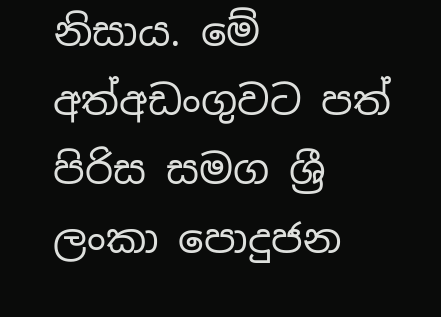නිසාය. මේ අත්අඩංගුවට පත් පිරිස සමග ශ්‍රී ලංකා පොදුජන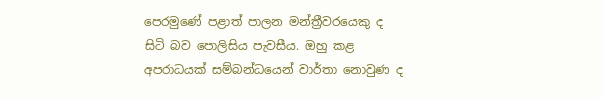පෙරමුණේ පළාත් පාලන මන්ත්‍රීවරයෙකු ද සිටි බව පොලිසිය පැවසීය. ඔහු කළ අපරාධයක් සම්බන්ධයෙන් වාර්තා නොවුණ ද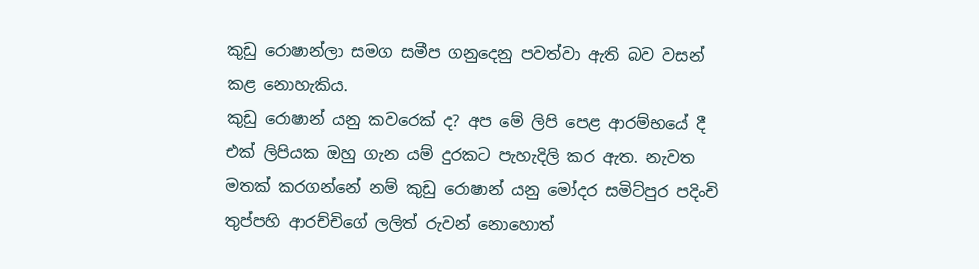කුඩු රොෂාන්ලා සමග සමීප ගනුදෙනු පවත්වා ඇති බව වසන් කළ නොහැකිය.
කුඩු රොෂාන් යනු කවරෙක් ද? අප මේ ලිපි පෙළ ආරම්භයේ දී එක් ලිපියක ඔහු ගැන යම් දුරකට පැහැදිලි කර ඇත. නැවත මතක් කරගන්නේ නම් කුඩු රොෂාන් යනු මෝදර සමිට්පුර පදිංචි තුප්පහි ආරච්චිගේ ලලිත් රුවන් නොහොත්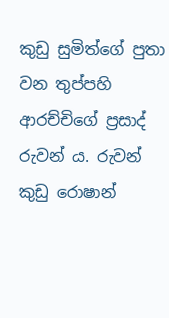කුඩු සුමිත්ගේ පුතා වන තුප්පහි ආරච්චිගේ ප්‍රසාද් රුවන් ය. රුවන් කුඩු රොෂාන්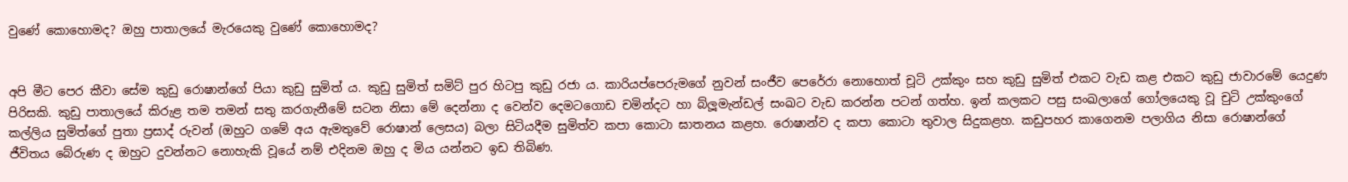වුණේ කොහොමද? ඔහු පාතාලයේ මැරයෙකු වුණේ කොහොමද?


අපි මීට පෙර කීවා සේම කුඩු රොෂාන්ගේ පියා කුඩු සුමිත් ය. කුඩු සුමිත් සමිට් පුර හිටපු කුඩු රජා ය. කාරියප්පෙරුමගේ නුවන් සංජීව පෙරේරා නොහොත් චූටි උක්කුං සහ කුඩු සුමිත් එකට වැඩ කළ එකට කුඩු ජාවාරමේ යෙදුණ පිරිසකි. කුඩු පාතාලයේ කිරුළ තම තමන් සතු කරගැනීමේ සටන නිසා මේ දෙන්නා ද වෙන්ව දෙමටගොඩ චමින්දට හා බ්ලූමැන්ඩල් සංඛට වැඩ කරන්න පටන් ගත්හ. ඉන් කලකට පසු සංඛලාගේ ගෝලයෙකු වූ චුටි උක්කුංගේ කල්ලිය සුමිත්ගේ පුතා ප්‍රසාද් රුවන් (ඔහුට ගමේ අය ඇමතුවේ රොෂාන් ලෙසය) බලා සිටියදීම සුමිත්ව කපා කොටා ඝාතනය කළහ. රොෂාන්ව ද කපා කොටා තුවාල සිදුකළහ. කඩුපහර කාගෙනම පලාගිය නිසා රොෂාන්ගේ ජීවිතය බේරුණ ද ඔහුට දුවන්නට නොහැකි වූයේ නම් එදිනම ඔහු ද මිය යන්නට ඉඩ තිබිණ.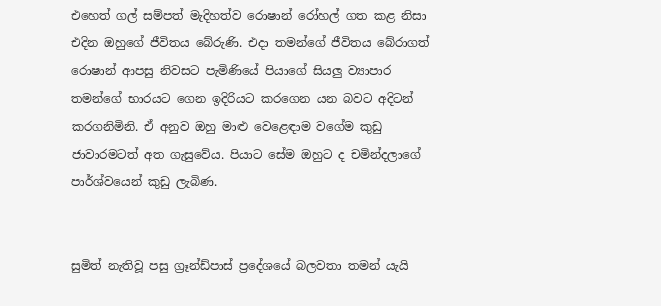එහෙත් ගල් සම්පත් මැදිහත්ව රොෂාන් රෝහල් ගත කළ නිසා එදින ඔහුගේ ජීවිතය බේරුණි. එදා තමන්ගේ ජීවිතය බේරාගත් රොෂාන් ආපසු නිවසට පැමිණියේ පියාගේ සියලු ව්‍යාපාර තමන්ගේ භාරයට ගෙන ඉදිරියට කරගෙන යන බවට අදිටන් කරගනිමිනි. ඒ අනුව ඔහු මාළු වෙළෙඳාම වගේම කුඩු ජාවාරමටත් අත ගැසුවේය. පියාට සේම ඔහුට ද චමින්දලාගේ පාර්ශ්වයෙන් කුඩු ලැබිණ.


සුමිත් නැතිවූ පසු ග්‍රෑන්ඩ්පාස් ප්‍රදේශයේ බලවතා තමන් යැයි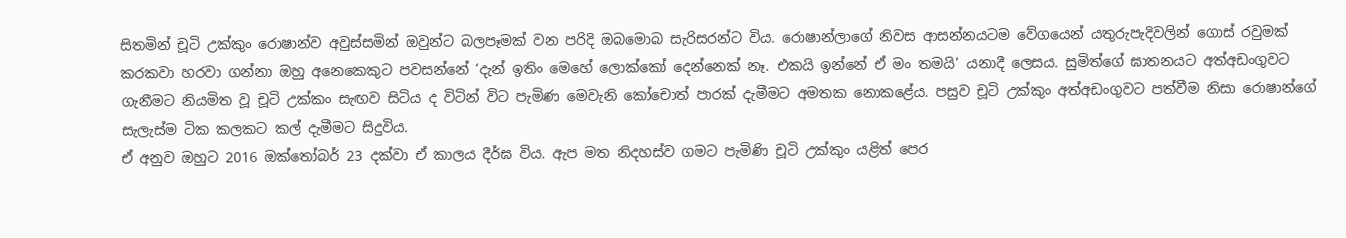සිතමින් චූටි උක්කුං රොෂාන්ව අවුස්සමින් ඔවුන්ට බලපෑමක් වන පරිදි ඔබමොබ සැරිසරන්ට විය. රොෂාන්ලාගේ නිවස ආසන්නයටම වේගයෙන් යතුරුපැදිවලින් ගොස් රවුමක් කරකවා හරවා ගන්නා ඔහු අනෙකෙකුට පවසන්නේ ‘දැන් ඉතිං මෙහේ ලොක්කෝ දෙන්නෙක් නෑ. එකයි ඉන්නේ ඒ මං තමයි’ යනාදී ලෙසය. සුමිත්ගේ ඝාතනයට අත්අඩංගුවට ගැනීමට නියමිත වූ චූටි උක්කං සැඟව සිටිය ද විටින් විට පැමිණ මෙවැනි කෝචොත් පාරක් දැමීමට අමතක නොකළේය. පසුව චූටි උක්කුං අත්අඩංගුවට පත්වීම නිසා රොෂාන්ගේ සැලැස්ම ටික කලකට කල් දැමීමට සිදුවිය.
ඒ අනුව ඔහුට 2016 ඔක්තෝබර් 23 දක්වා ඒ කාලය දීර්ඝ විය. ඇප මත නිදහස්ව ගමට පැමිණි චූටි උක්කුං යළිත් පෙර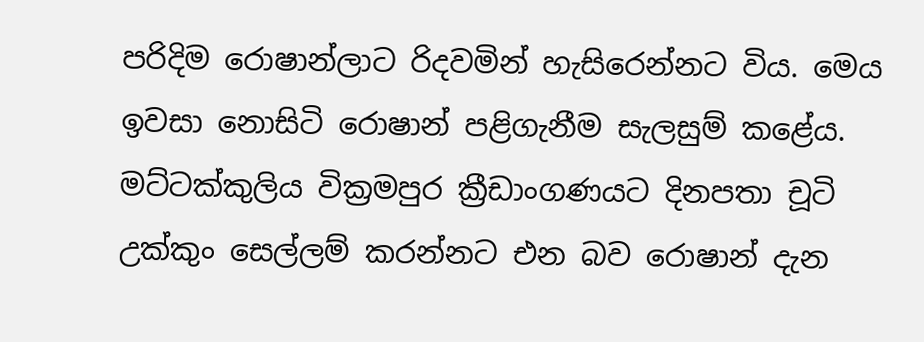පරිදිම රොෂාන්ලාට රිදවමින් හැසිරෙන්නට විය. මෙය ඉවසා නොසිටි රොෂාන් පළිගැනීම සැලසුම් කළේය. මට්ටක්කුලිය වික්‍රමපුර ක්‍රීඩාංගණයට දිනපතා චූටි උක්කුං සෙල්ලම් කරන්නට එන බව රොෂාන් දැන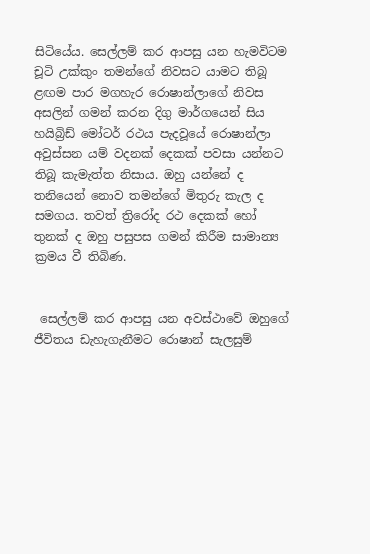සිටියේය. සෙල්ලම් කර ආපසු යන හැමවිටම චූටි උක්කුං තමන්ගේ නිවසට යාමට තිබූ ළඟම පාර මගහැර රොෂාන්ලාගේ නිවස අසලින් ගමන් කරන දිගු මාර්ගයෙන් සිය හයිබ්‍රිඩ් මෝටර් රථය පැදවූයේ රොෂාන්ලා අවුස්සන යම් වදනක් දෙකක් පවසා යන්නට තිබූ කැමැත්ත නිසාය. ඔහු යන්නේ ද තනියෙන් නොව තමන්ගේ මිතුරු කැල ද සමගය. තවත් ත්‍රිරෝද රථ දෙකක් හෝ තුනක් ද ඔහු පසුපස ගමන් කිරීම සාමාන්‍ය ක්‍රමය වී තිබිණ.


 සෙල්ලම් කර ආපසු යන අවස්ථාවේ ඔහුගේ ජීවිතය ඩැහැගැනීමට රොෂාන් සැලසුම්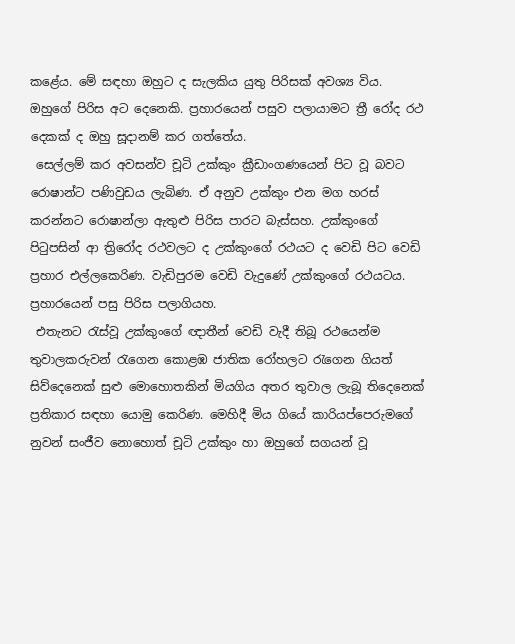කළේය. මේ සඳහා ඔහුට ද සැලකිය යුතු පිරිසක් අවශ්‍ය විය. ඔහුගේ පිරිස අට දෙනෙකි. ප්‍රහාරයෙන් පසුව පලායාමට ත්‍රී රෝද රථ දෙකක් ද ඔහු සූද‌ානම් කර ගත්තේය.
 සෙල්ලම් කර අවසන්ව චූටි උක්කුං ක්‍රීඩාංගණයෙන් පිට වූ බවට රොෂාන්ට පණිවුඩය ලැබිණ. ඒ අනුව උක්කුං එන මග හරස් කරන්නට රොෂාන්ලා ඇතුළු පිරිස පාරට බැස්සහ. උක්කුංගේ පිටුපසින් ආ ත්‍රිරෝද රථවලට ද උක්කුංගේ රථයට ද වෙඩි පිට වෙඩි ප්‍රහාර එල්ලකෙරිණ. වැඩිපුරම වෙඩි වැදුණේ උක්කුංගේ රථයටය. ප්‍රහාරයෙන් පසු පිරිස පලාගියහ.
 එතැනට රැස්වූ උක්කුංගේ ඥ‌ාතීන් වෙඩි වැදී තිබූ රථයෙන්ම තුවාලකරුවන් රැගෙන කොළඹ ජාතික රෝහලට රැගෙන ගියත් සිව්දෙනෙක් සුළු මොහොතකින් මියගිය අතර තුවාල ලැබූ තිදෙනෙක් ප්‍රතිකාර සඳහා යොමු කෙරිණ. මෙහිදී මිය ගියේ කාරියප්පෙරුමගේ නුවන් සංජීව නොහොත් චූටි උක්කුං හා ඔහුගේ සගයන් වූ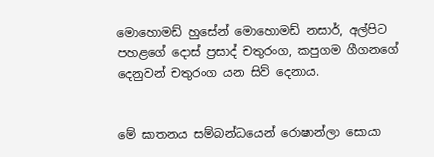මොහොමඩ් හුසේන් මොහොමඩ් නසාර්, අල්පිට පහළගේ දොස් ප්‍රසාද් චතුරංග, කපුගම ගීගනගේ දෙනුවන් චතුරංග යන සිව් දෙනාය.


මේ ඝාතනය සම්බන්ධයෙන් රොෂාන්ලා සොයා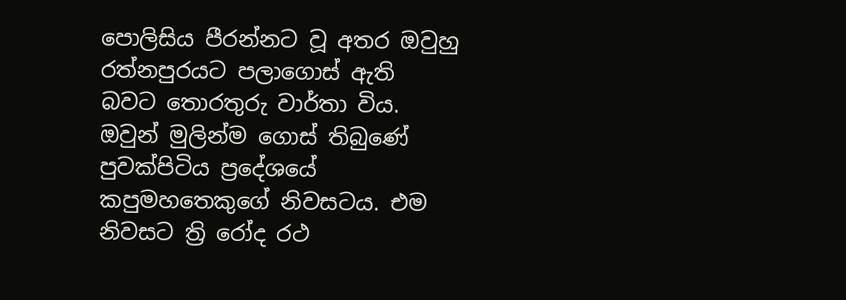පොලිසිය පීරන්නට වූ අතර ඔවුහු රත්නපුරයට පලාගොස් ඇති බවට තොරතුරු වාර්තා විය. ඔවුන් මුලින්ම ගොස් තිබුණේ පුවක්පිටිය ප්‍රදේශයේ කපුමහතෙකුගේ නිවසටය. එම නිවසට ත්‍රි රෝද රථ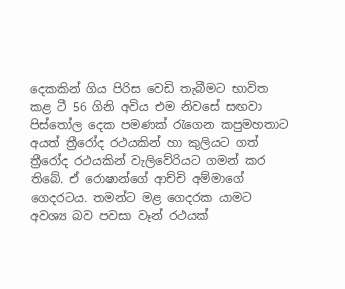දෙකකින් ගිය පිරිස වෙඩි තැබීමට භාවිත කළ ටී 56 ගිනි අවිය එම නිවසේ සඟවා පිස්තෝල දෙක පමණක් රැගෙන කපුමහතාට අයත් ත්‍රීරෝද රථයකින් හා කුලියට ගත් ත්‍රීරෝද රථයකින් වැලිවේරියට ගමන් කර තිබේ. ඒ රොෂාන්ගේ ආච්චි අම්මාගේ ගෙදරටය. තමන්ට මළ ගෙදරක යාමට අවශ්‍ය බව පවසා වෑන් රථයක්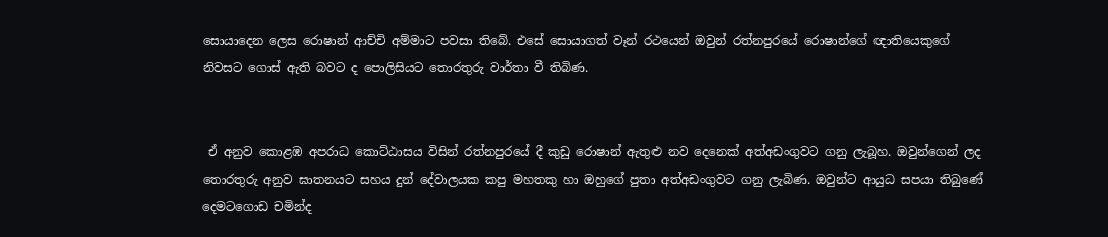සොයාදෙන ලෙස රොෂාන් ආච්චි අම්මාට පවසා තිබේ. එසේ සොයාගත් වෑන් රථයෙන් ඔවුන් රත්නපුරයේ රොෂාන්ගේ ඥ‌ාතියෙකුගේ නිවසට ගොස් ඇති බවට ද පොලිසියට තොරතුරු වාර්තා වී තිබිණ.


 ඒ අනුව කොළඹ අපරාධ කොට්ඨාසය විසින් රත්නපුරයේ දී කුඩු රොෂාන් ඇතුළු නව දෙනෙක් අත්අඩංගුවට ගනු ලැබූහ. ඔවුන්ගෙන් ලද තොරතුරු අනුව ඝාතනයට සහය දුන් දේවාලයක කපු මහතකු හා ඔහුගේ පුතා අත්අඩංගුවට ගනු ලැබිණ. ඔවුන්ට ආයුධ සපයා තිබුණේ දෙමටගොඩ චමින්ද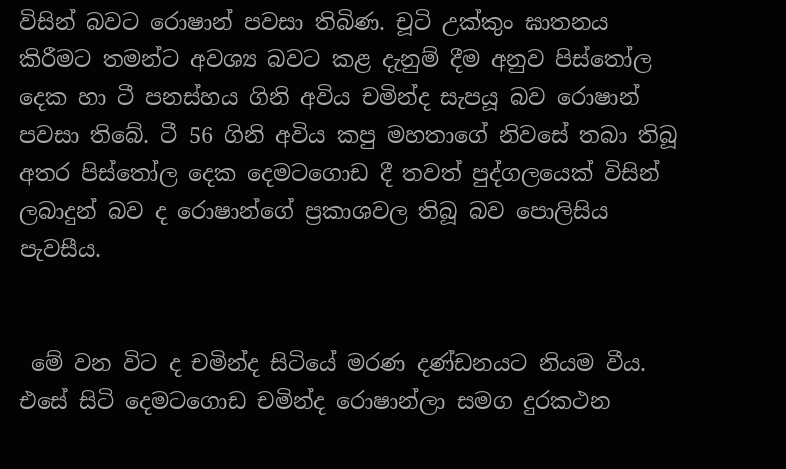විසින් බවට රොෂාන් පවසා තිබිණ. චූටි උක්කුං ඝාතනය කිරීමට තමන්ට අවශ්‍ය බවට කළ දැනුම් දීම අනුව පිස්තෝල දෙක හා ටී පනස්හය ගිනි අවිය චමින්ද සැපයූ බව රොෂාන් පවසා තිබේ. ටී 56 ගිනි අවිය කපු මහතාගේ නිවසේ තබා තිබූ අතර පිස්තෝල දෙක දෙමටගොඩ දී තවත් පුද්ගලයෙක් විසින් ලබාදුන් බව ද රොෂාන්ගේ ප්‍රකාශවල තිබූ බව පොලිසිය පැවසීය.


 මේ වන විට ද චමින්ද සිටියේ මරණ දණ්ඩනයට නියම වීය. එසේ සිටි දෙමටගොඩ චමින්ද රොෂාන්ලා සමග දුරකථන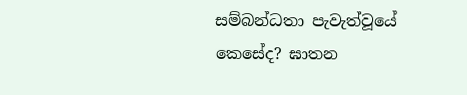සම්බන්ධතා පැවැත්වූයේ කෙසේද? ඝාතන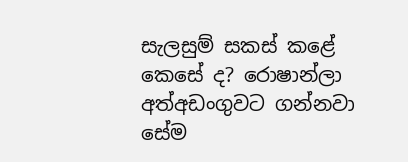සැලසුම් සකස් කළේ කෙසේ ද? රොෂාන්ලා අත්අඩංගුවට ගන්නවා සේම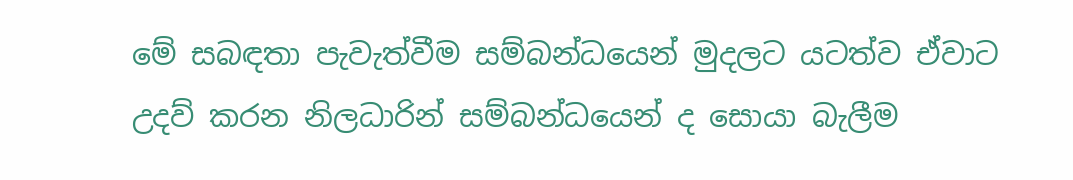මේ සබඳතා පැවැත්වීම සම්බන්ධයෙන් මුදලට යටත්ව ඒවාට උදව් කරන නිලධාරින් සම්බන්ධයෙන් ද සොයා බැලීම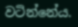වටින්නේය.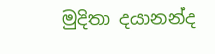මුදිතා දයානන්ද